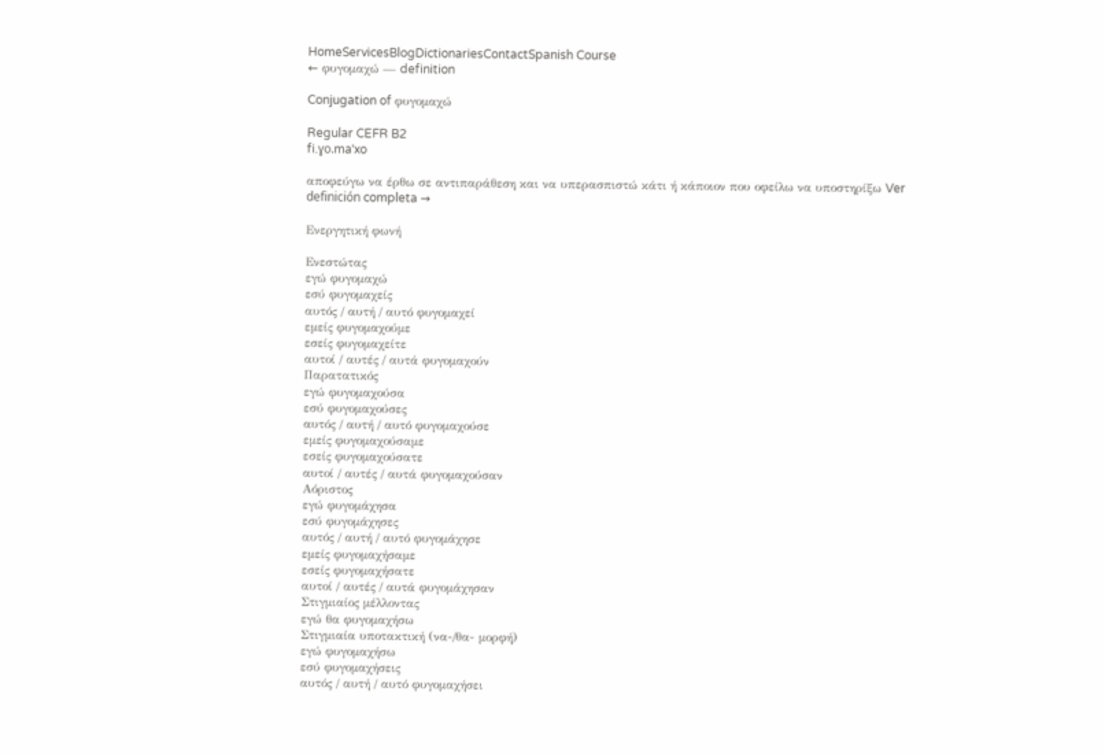HomeServicesBlogDictionariesContactSpanish Course
← φυγομαχώ — definition

Conjugation of φυγομαχώ

Regular CEFR B2
fi.ɣo.maˈxo

αποφεύγω να έρθω σε αντιπαράθεση και να υπερασπιστώ κάτι ή κάποιον που οφείλω να υποστηρίξω Ver definición completa →

Ενεργητική φωνή

Ενεστώτας
εγώ φυγομαχώ
εσύ φυγομαχείς
αυτός / αυτή / αυτό φυγομαχεί
εμείς φυγομαχούμε
εσείς φυγομαχείτε
αυτοί / αυτές / αυτά φυγομαχούν
Παρατατικός
εγώ φυγομαχούσα
εσύ φυγομαχούσες
αυτός / αυτή / αυτό φυγομαχούσε
εμείς φυγομαχούσαμε
εσείς φυγομαχούσατε
αυτοί / αυτές / αυτά φυγομαχούσαν
Αόριστος
εγώ φυγομάχησα
εσύ φυγομάχησες
αυτός / αυτή / αυτό φυγομάχησε
εμείς φυγομαχήσαμε
εσείς φυγομαχήσατε
αυτοί / αυτές / αυτά φυγομάχησαν
Στιγμιαίος μέλλοντας
εγώ θα φυγομαχήσω
Στιγμιαία υποτακτική (να-/θα- μορφή)
εγώ φυγομαχήσω
εσύ φυγομαχήσεις
αυτός / αυτή / αυτό φυγομαχήσει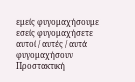εμείς φυγομαχήσουμε
εσείς φυγομαχήσετε
αυτοί / αυτές / αυτά φυγομαχήσουν
Προστακτική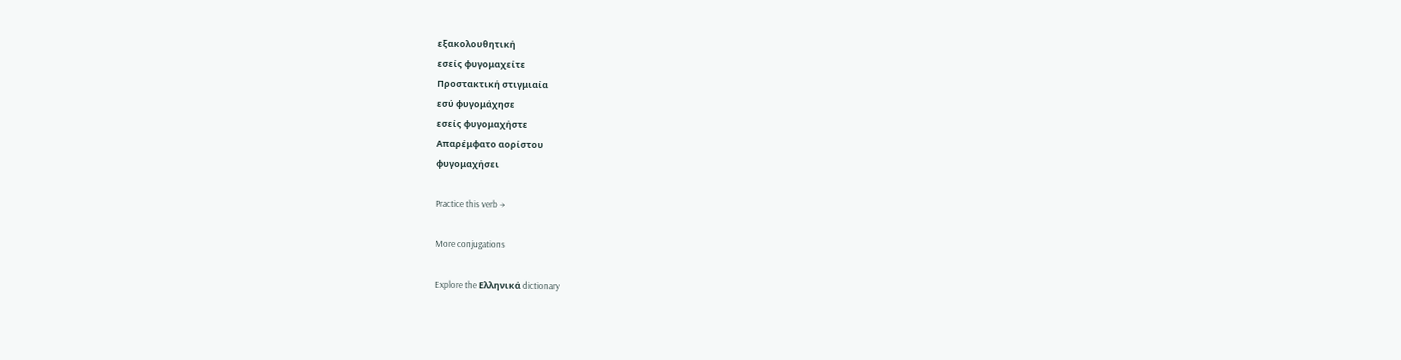εξακολουθητική
εσείς φυγομαχείτε
Προστακτική στιγμιαία
εσύ φυγομάχησε
εσείς φυγομαχήστε
Απαρέμφατο αορίστου
φυγομαχήσει

Practice this verb →

More conjugations

Explore the Ελληνικά dictionary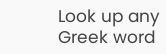Look up any Greek word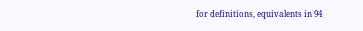for definitions, equivalents in 94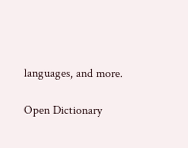languages, and more.

Open Dictionary